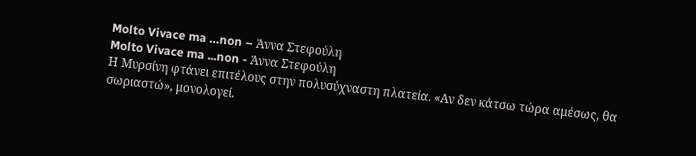Molto Vivace ma …non – Άννα Στεφούλη
Molto Vivace ma ...non - Άννα Στεφούλη
Η Μυρσίνη φτάνει επιτέλους στην πολυσύχναστη πλατεία. «Αν δεν κάτσω τώρα αμέσως, θα σωριαστώ», μονολογεί.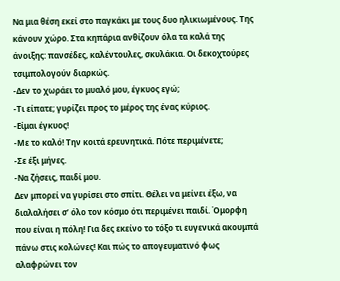Να μια θέση εκεί στο παγκάκι με τους δυο ηλικιωμένους. Της κάνουν χώρο. Στα κηπάρια ανθίζουν όλα τα καλά της άνοιξης: πανσέδες, καλέντουλες, σκυλάκια. Οι δεκοχτούρες τσιμπολογούν διαρκώς.
-Δεν το χωράει το μυαλό μου, έγκυος εγώ;
-Τι είπατε; γυρίζει προς το μέρος της ένας κύριος.
-Είμαι έγκυος!
-Με το καλό! Την κοιτά ερευνητικά. Πότε περιμένετε;
-Σε έξι μήνες.
-Να ζήσεις, παιδί μου.
Δεν μπορεί να γυρίσει στο σπίτι. Θέλει να μείνει έξω, να διαλαλήσει σ’ όλο τον κόσμο ότι περιμένει παιδί. Όμορφη που είναι η πόλη! Για δες εκείνο το τόξο τι ευγενικά ακουμπά πάνω στις κολώνες! Και πώς το απογευματινό φως αλαφρώνει τον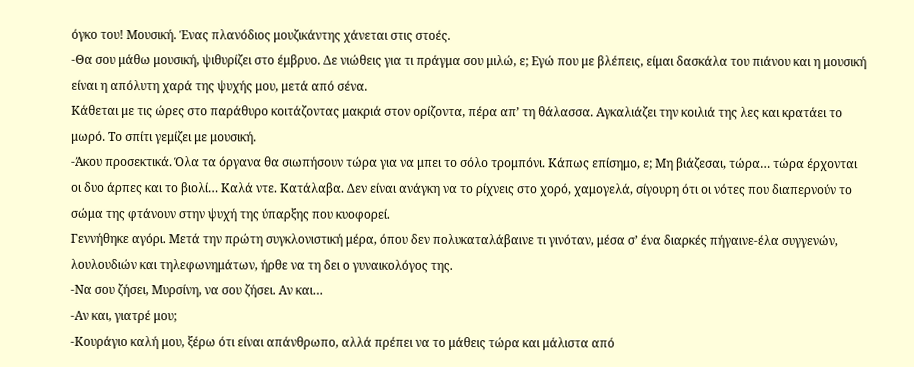όγκο του! Μουσική. Ένας πλανόδιος μουζικάντης χάνεται στις στοές.
-Θα σου μάθω μουσική, ψιθυρίζει στο έμβρυο. Δε νιώθεις για τι πράγμα σου μιλώ, ε; Εγώ που με βλέπεις, είμαι δασκάλα του πιάνου και η μουσική είναι η απόλυτη χαρά της ψυχής μου, μετά από σένα.
Κάθεται με τις ώρες στο παράθυρο κοιτάζοντας μακριά στον ορίζοντα, πέρα απ’ τη θάλασσα. Αγκαλιάζει την κοιλιά της λες και κρατάει το μωρό. Το σπίτι γεμίζει με μουσική.
-Άκου προσεκτικά. Όλα τα όργανα θα σιωπήσουν τώρα για να μπει το σόλο τρομπόνι. Κάπως επίσημο, ε; Μη βιάζεσαι, τώρα… τώρα έρχονται οι δυο άρπες και το βιολί… Καλά ντε. Κατάλαβα. Δεν είναι ανάγκη να το ρίχνεις στο χορό, χαμογελά, σίγουρη ότι οι νότες που διαπερνούν το σώμα της φτάνουν στην ψυχή της ύπαρξης που κυοφορεί.
Γεννήθηκε αγόρι. Μετά την πρώτη συγκλονιστική μέρα, όπου δεν πολυκαταλάβαινε τι γινόταν, μέσα σ’ ένα διαρκές πήγαινε-έλα συγγενών, λουλουδιών και τηλεφωνημάτων, ήρθε να τη δει ο γυναικολόγος της.
-Να σου ζήσει, Μυρσίνη, να σου ζήσει. Αν και…
-Αν και, γιατρέ μου;
-Κουράγιο καλή μου, ξέρω ότι είναι απάνθρωπο, αλλά πρέπει να το μάθεις τώρα και μάλιστα από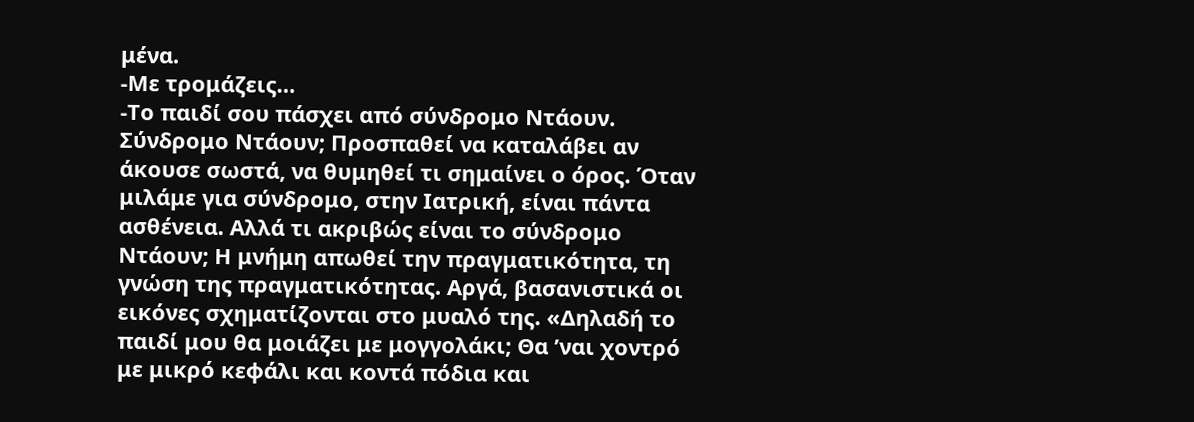μένα.
-Με τρομάζεις…
-Το παιδί σου πάσχει από σύνδρομο Ντάουν.
Σύνδρομο Ντάουν; Προσπαθεί να καταλάβει αν άκουσε σωστά, να θυμηθεί τι σημαίνει ο όρος. Όταν μιλάμε για σύνδρομο, στην Ιατρική, είναι πάντα ασθένεια. Αλλά τι ακριβώς είναι το σύνδρομο Ντάουν; Η μνήμη απωθεί την πραγματικότητα, τη γνώση της πραγματικότητας. Αργά, βασανιστικά οι εικόνες σχηματίζονται στο μυαλό της. «Δηλαδή το παιδί μου θα μοιάζει με μογγολάκι; Θα ’ναι χοντρό με μικρό κεφάλι και κοντά πόδια και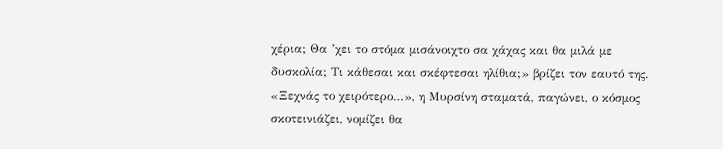χέρια; Θα ’χει το στόμα μισάνοιχτο σα χάχας και θα μιλά με δυσκολία; Τι κάθεσαι και σκέφτεσαι ηλίθια;» βρίζει τον εαυτό της. «Ξεχνάς το χειρότερο…», η Μυρσίνη σταματά, παγώνει, ο κόσμος σκοτεινιάζει, νομίζει θα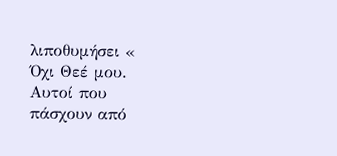λιποθυμήσει « Όχι Θεέ μου. Αυτοί που πάσχουν από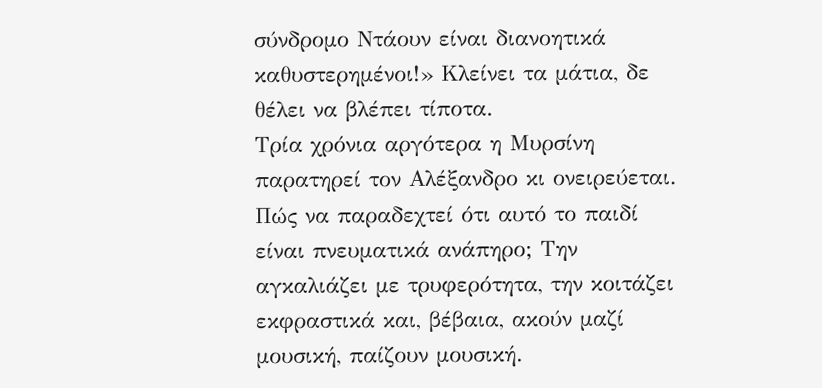σύνδρομο Ντάουν είναι διανοητικά καθυστερημένοι!» Κλείνει τα μάτια, δε θέλει να βλέπει τίποτα.
Τρία χρόνια αργότερα η Μυρσίνη παρατηρεί τον Αλέξανδρο κι ονειρεύεται. Πώς να παραδεχτεί ότι αυτό το παιδί είναι πνευματικά ανάπηρο; Την αγκαλιάζει με τρυφερότητα, την κοιτάζει εκφραστικά και, βέβαια, ακούν μαζί μουσική, παίζουν μουσική.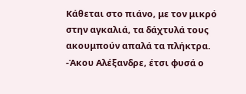Κάθεται στο πιάνο, με τον μικρό στην αγκαλιά, τα δάχτυλά τους ακουμπούν απαλά τα πλήκτρα.
-Άκου Αλέξανδρε, έτσι φυσά ο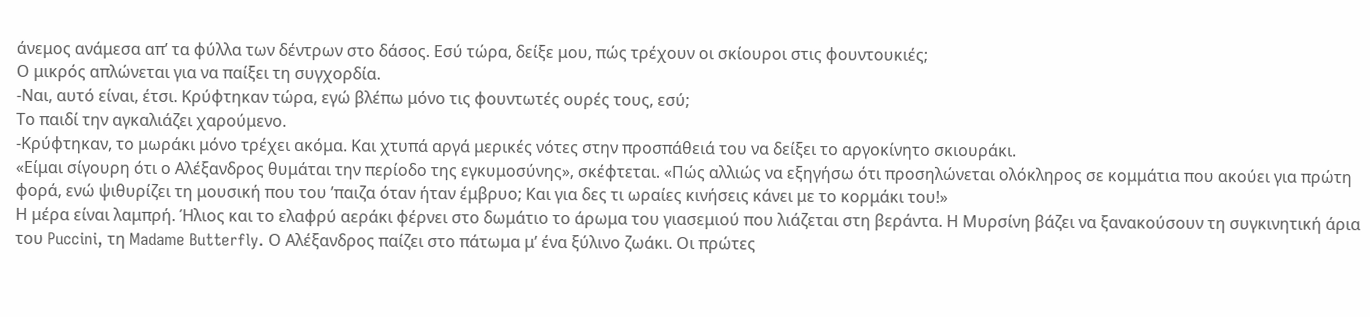άνεμος ανάμεσα απ’ τα φύλλα των δέντρων στο δάσος. Εσύ τώρα, δείξε μου, πώς τρέχουν οι σκίουροι στις φουντουκιές;
Ο μικρός απλώνεται για να παίξει τη συγχορδία.
-Ναι, αυτό είναι, έτσι. Κρύφτηκαν τώρα, εγώ βλέπω μόνο τις φουντωτές ουρές τους, εσύ;
Το παιδί την αγκαλιάζει χαρούμενο.
-Κρύφτηκαν, το μωράκι μόνο τρέχει ακόμα. Και χτυπά αργά μερικές νότες στην προσπάθειά του να δείξει το αργοκίνητο σκιουράκι.
«Είμαι σίγουρη ότι ο Αλέξανδρος θυμάται την περίοδο της εγκυμοσύνης», σκέφτεται. «Πώς αλλιώς να εξηγήσω ότι προσηλώνεται ολόκληρος σε κομμάτια που ακούει για πρώτη φορά, ενώ ψιθυρίζει τη μουσική που του ’παιζα όταν ήταν έμβρυο; Και για δες τι ωραίες κινήσεις κάνει με το κορμάκι του!»
Η μέρα είναι λαμπρή. Ήλιος και το ελαφρύ αεράκι φέρνει στο δωμάτιο το άρωμα του γιασεμιού που λιάζεται στη βεράντα. Η Μυρσίνη βάζει να ξανακούσουν τη συγκινητική άρια του Puccini, τη Madame Butterfly. Ο Αλέξανδρος παίζει στο πάτωμα μ’ ένα ξύλινο ζωάκι. Οι πρώτες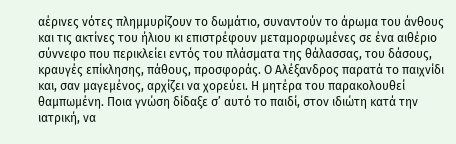αέρινες νότες πλημμυρίζουν το δωμάτιο, συναντούν το άρωμα του άνθους και τις ακτίνες του ήλιου κι επιστρέφουν μεταμορφωμένες σε ένα αιθέριο σύννεφο που περικλείει εντός του πλάσματα της θάλασσας, του δάσους, κραυγές επίκλησης, πάθους, προσφοράς. Ο Αλέξανδρος παρατά το παιχνίδι και, σαν μαγεμένος, αρχίζει να χορεύει. Η μητέρα του παρακολουθεί θαμπωμένη. Ποια γνώση δίδαξε σ’ αυτό το παιδί, στον ιδιώτη κατά την ιατρική, να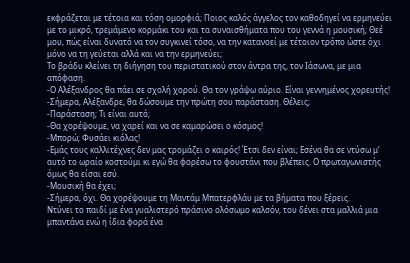εκφράζεται με τέτοια και τόση ομορφιά; Ποιος καλός άγγελος τον καθοδηγεί να ερμηνεύει με το μικρό, τρεμάμενο κορμάκι του και τα συναισθήματα που του γεννά η μουσική; Θεέ μου, πώς είναι δυνατό να τον συγκινεί τόσο, να την κατανοεί με τέτοιον τρόπο ώστε όχι μόνο να τη γεύεται αλλά και να την ερμηνεύει;
Το βράδυ κλείνει τη διήγηση του περιστατικού στον άντρα της, τον Ιάσωνα, με μια απόφαση.
-Ο Αλέξανδρος θα πάει σε σχολή χορού. Θα τον γράψω αύριο. Είναι γεννημένος χορευτής!
-Σήμερα, Αλέξανδρε, θα δώσουμε την πρώτη σου παράσταση. Θέλεις;
-Παράσταση; Τι είναι αυτό;
-Θα χορέψουμε, να χαρεί και να σε καμαρώσει ο κόσμος!
-Μπορώ; Φυσάει κιόλας!
-Εμάς τους καλλιτέχνες δεν μας τρομάζει ο καιρός! Έτσι δεν είναι; Εσένα θα σε ντύσω μ’ αυτό το ωραίο κοστούμι κι εγώ θα φορέσω το φουστάνι που βλέπεις. Ο πρωταγωνιστής όμως θα είσαι εσύ.
-Μουσική θα έχει;
-Σήμερα, όχι. Θα χορέψουμε τη Μαντάμ Μπατερφλάυ με τα βήματα που ξέρεις.
Ντύνει το παιδί με ένα γυαλιστερό πράσινο ολόσωμο καλσόν, του δένει στα μαλλιά μια μπαντάνα ενώ η ίδια φορά ένα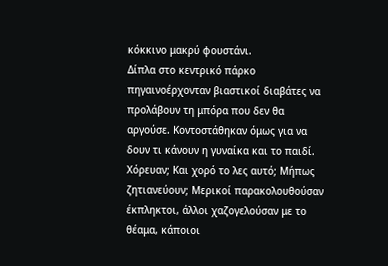κόκκινο μακρύ φουστάνι.
Δίπλα στο κεντρικό πάρκο πηγαινοέρχονταν βιαστικοί διαβάτες να προλάβουν τη μπόρα που δεν θα αργούσε. Κοντοστάθηκαν όμως για να δουν τι κάνουν η γυναίκα και το παιδί. Χόρευαν; Και χορό το λες αυτό; Μήπως ζητιανεύουν; Μερικοί παρακολουθούσαν έκπληκτοι, άλλοι χαζογελούσαν με το θέαμα, κάποιοι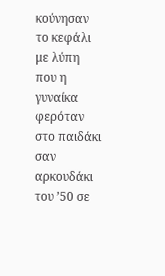κούνησαν το κεφάλι με λύπη που η γυναίκα φερόταν στο παιδάκι σαν αρκουδάκι του ’50 σε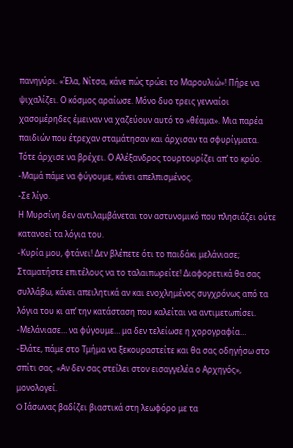πανηγύρι. «Έλα, Νίτσα, κάνε πώς τρώει το Μαρουλιώ»! Πήρε να ψιχαλίζει. Ο κόσμος αραίωσε. Μόνο δυο τρεις γενναίοι χασομέρηδες έμειναν να χαζεύουν αυτό το «θέαμα». Μια παρέα παιδιών που έτρεχαν σταμάτησαν και άρχισαν τα σφυρίγματα.
Τότε άρχισε να βρέχει. Ο Αλέξανδρος τουρτουρίζει απ’ το κρύο.
-Μαμά πάμε να φύγουμε, κάνει απελπισμένος.
-Σε λίγο.
Η Μυρσίνη δεν αντιλαμβάνεται τον αστυνομικό που πλησιάζει ούτε κατανοεί τα λόγια του.
-Κυρία μου, φτάνει! Δεν βλέπετε ότι το παιδάκι μελάνιασε; Σταματήστε επιτέλους να το ταλαιπωρείτε! Διαφορετικά θα σας συλλάβω, κάνει απειλητικά αν και ενοχλημένος συγχρόνως από τα λόγια του κι απ’ την κατάσταση που καλείται να αντιμετωπίσει.
-Μελάνιασε… να φύγουμε… μα δεν τελείωσε η χορογραφία…
-Ελάτε, πάμε στο Τμήμα να ξεκουραστείτε και θα σας οδηγήσω στο σπίτι σας. «Αν δεν σας στείλει στον εισαγγελέα ο Αρχηγός», μονολογεί.
O Ιάσωνας βαδίζει βιαστικά στη λεωφόρο με τα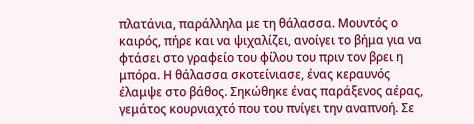πλατάνια, παράλληλα με τη θάλασσα. Μουντός ο καιρός, πήρε και να ψιχαλίζει, ανοίγει το βήμα για να φτάσει στο γραφείο του φίλου του πριν τον βρει η μπόρα. Η θάλασσα σκοτείνιασε, ένας κεραυνός έλαμψε στο βάθος. Σηκώθηκε ένας παράξενος αέρας, γεμάτος κουρνιαχτό που του πνίγει την αναπνοή. Σε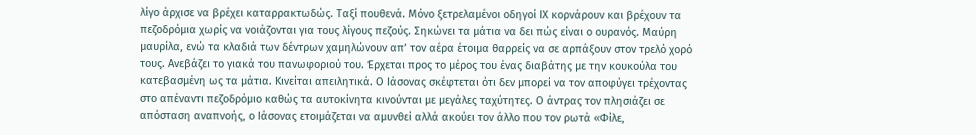λίγο άρχισε να βρέχει καταρρακτωδώς. Ταξί πουθενά. Μόνο ξετρελαμένοι οδηγοί ΙΧ κορνάρουν και βρέχουν τα πεζοδρόμια χωρίς να νοιάζονται για τους λίγους πεζούς. Σηκώνει τα μάτια να δει πώς είναι ο ουρανός. Μαύρη μαυρίλα, ενώ τα κλαδιά των δέντρων χαμηλώνουν απ’ τον αέρα έτοιμα θαρρείς να σε αρπάξουν στον τρελό χορό τους. Ανεβάζει το γιακά του πανωφοριού του. Έρχεται προς το μέρος του ένας διαβάτης με την κουκούλα του κατεβασμένη ως τα μάτια. Κινείται απειλητικά. Ο Ιάσονας σκέφτεται ότι δεν μπορεί να τον αποφύγει τρέχοντας στο απέναντι πεζοδρόμιο καθώς τα αυτοκίνητα κινούνται με μεγάλες ταχύτητες. Ο άντρας τον πλησιάζει σε απόσταση αναπνοής, ο Ιάσονας ετοιμάζεται να αμυνθεί αλλά ακούει τον άλλο που τον ρωτά «Φίλε,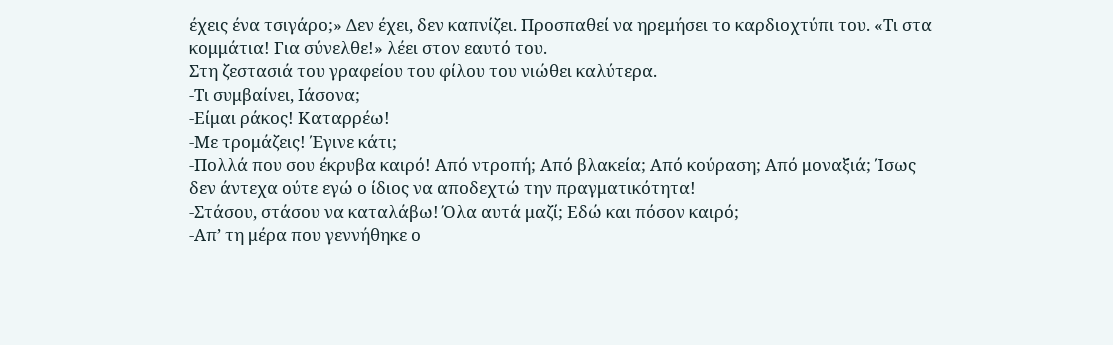έχεις ένα τσιγάρο;» Δεν έχει, δεν καπνίζει. Προσπαθεί να ηρεμήσει το καρδιοχτύπι του. «Τι στα κομμάτια! Για σύνελθε!» λέει στον εαυτό του.
Στη ζεστασιά του γραφείου του φίλου του νιώθει καλύτερα.
-Τι συμβαίνει, Ιάσονα;
-Είμαι ράκος! Καταρρέω!
-Με τρομάζεις! Έγινε κάτι;
-Πολλά που σου έκρυβα καιρό! Από ντροπή; Από βλακεία; Από κούραση; Από μοναξιά; Ίσως δεν άντεχα ούτε εγώ ο ίδιος να αποδεχτώ την πραγματικότητα!
-Στάσου, στάσου να καταλάβω! Όλα αυτά μαζί; Εδώ και πόσον καιρό;
-Απ’ τη μέρα που γεννήθηκε ο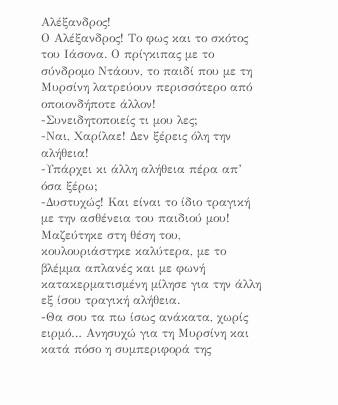Αλέξανδρος!
Ο Αλέξανδρος! Το φως και το σκότος του Ιάσονα. Ο πρίγκιπας με το σύνδρομο Ντάουν, το παιδί που με τη Μυρσίνη λατρεύουν περισσότερο από οποιονδήποτε άλλον!
-Συνειδητοποιείς τι μου λες;
-Ναι, Χαρίλαε! Δεν ξέρεις όλη την αλήθεια!
-Υπάρχει κι άλλη αλήθεια πέρα απ’ όσα ξέρω;
-Δυστυχώς! Και είναι το ίδιο τραγική με την ασθένεια του παιδιού μου!
Μαζεύτηκε στη θέση του, κουλουριάστηκε καλύτερα, με το βλέμμα απλανές και με φωνή κατακερματισμένη μίλησε για την άλλη εξ ίσου τραγική αλήθεια.
-Θα σου τα πω ίσως ανάκατα, χωρίς ειρμό… Ανησυχώ για τη Μυρσίνη και κατά πόσο η συμπεριφορά της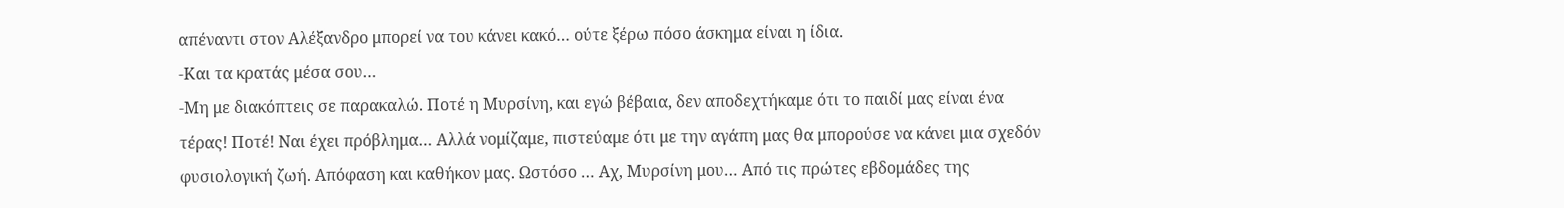απέναντι στον Αλέξανδρο μπορεί να του κάνει κακό… ούτε ξέρω πόσο άσκημα είναι η ίδια.
-Και τα κρατάς μέσα σου…
-Μη με διακόπτεις σε παρακαλώ. Ποτέ η Μυρσίνη, και εγώ βέβαια, δεν αποδεχτήκαμε ότι το παιδί μας είναι ένα τέρας! Ποτέ! Ναι έχει πρόβλημα… Αλλά νομίζαμε, πιστεύαμε ότι με την αγάπη μας θα μπορούσε να κάνει μια σχεδόν φυσιολογική ζωή. Απόφαση και καθήκον μας. Ωστόσο … Αχ, Μυρσίνη μου… Από τις πρώτες εβδομάδες της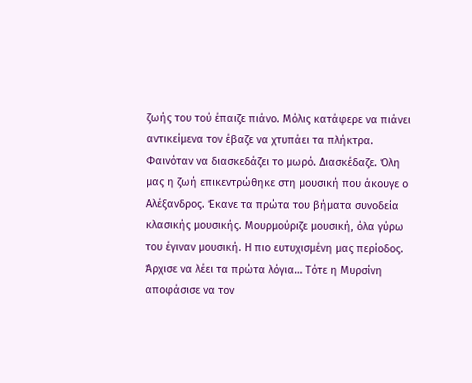ζωής του τού έπαιζε πιάνο. Μόλις κατάφερε να πιάνει αντικείμενα τον έβαζε να χτυπάει τα πλήκτρα. Φαινόταν να διασκεδάζει το μωρό. Διασκέδαζε. Όλη μας η ζωή επικεντρώθηκε στη μουσική που άκουγε ο Αλέξανδρος. Έκανε τα πρώτα του βήματα συνοδεία κλασικής μουσικής. Μουρμούριζε μουσική, όλα γύρω του έγιναν μουσική. Η πιο ευτυχισμένη μας περίοδος. Άρχισε να λέει τα πρώτα λόγια… Τότε η Μυρσίνη αποφάσισε να τον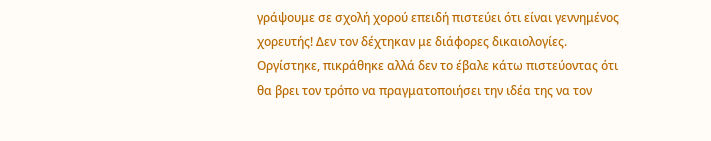γράψουμε σε σχολή χορού επειδή πιστεύει ότι είναι γεννημένος χορευτής! Δεν τον δέχτηκαν με διάφορες δικαιολογίες. Οργίστηκε, πικράθηκε αλλά δεν το έβαλε κάτω πιστεύοντας ότι θα βρει τον τρόπο να πραγματοποιήσει την ιδέα της να τον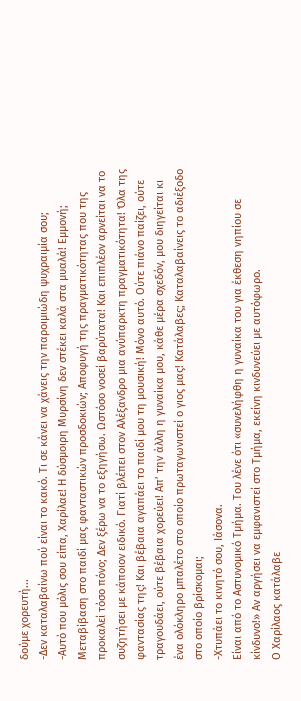δούμε χορευτή...
-Δεν καταλαβαίνω πού είναι το κακό. Τι σε κάνει να χάνεις την παροιμιώδη ψυχραιμία σου;
-Αυτό που μόλις σου είπα, Χαρίλαε! Η δύσμοιρη Μυρσίνη δεν στέκει καλά στα μυαλά! Εμμονή; Μεταβίβαση στο παιδί μας φανταστικών προσδοκιών; Αποφυγή της πραγματικότητας που της προκαλεί τόσο πόνο; Δεν ξέρω να το εξηγήσω. Ωστόσο νοσεί βαρύτατα! Και επιπλέον αρνείται να το συζητήσει με κάποιον ειδικό. Γιατί βλέπει στον Αλέξανδρο μια ανύπαρκτη πραγματικότητα! Όλα της φαντασίας της! Και βέβαια αγαπάει το παιδί μου τη μουσική! Μόνο αυτό. Ούτε πιάνο παίζει, ούτε τραγουδάει, ούτε βέβαια χορεύει! Απ’ την άλλη η γυναίκα μου, κάθε μέρα σχεδόν, μου διηγείται κι ένα ολόκληρο μπαλέτο στο οποίο πρωταγωνιστεί ο γιος μας! Κατάλαβες; Καταλαβαίνεις το αδιέξοδο στο οποίο βρίσκομαι;
-Χτυπάει το κινητό σου, Ιάσονα.
Είναι από το Αστυνομικό Τμήμα. Του λένε ότι «συνελήφθη η γυναίκα του για έκθεση νηπίου σε κίνδυνο!» Αν αργήσει να εμφανιστεί στο Τμήμα, εκείνη κινδυνεύει με αυτόφωρο.
Ο Χαρίλαος κατάλαβε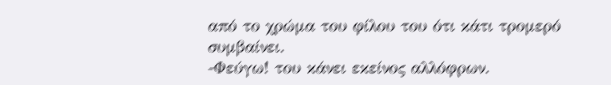από το χρώμα του φίλου του ότι κάτι τρομερό συμβαίνει.
-Φεύγω! του κάνει εκείνος αλλόφρων.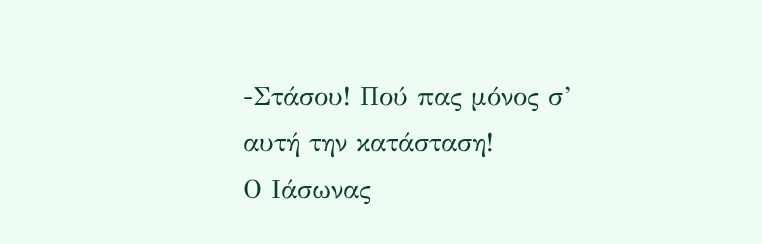-Στάσου! Πού πας μόνος σ’ αυτή την κατάσταση!
Ο Ιάσωνας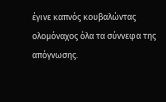έγινε καπνός κουβαλώντας ολομόναχος όλα τα σύννεφα της απόγνωσης.